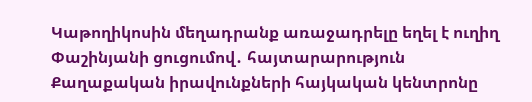Կաթողիկոսին մեղադրանք առաջադրելը եղել է ուղիղ Փաշինյանի ցուցումով․ հայտարարություն
Քաղաքական իրավունքների հայկական կենտրոնը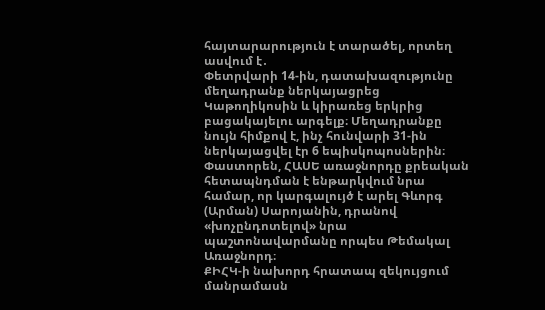հայտարարություն է տարածել, որտեղ ասվում է․
Փետրվարի 14-ին, դատախազությունը մեղադրանք ներկայացրեց Կաթողիկոսին և կիրառեց երկրից բացակայելու արգելք։ Մեղադրանքը նույն հիմքով է, ինչ հունվարի 31-ին ներկայացվել էր 6 եպիսկոպոսներին։ Փաստորեն, ՀԱՍԵ առաջնորդը քրեական հետապնդման է ենթարկվում նրա համար, որ կարգալույծ է արել Գևորգ (Արման) Սարոյանին, դրանով «խոչընդոտելով» նրա պաշտոնավարմանը որպես Թեմակալ Առաջնորդ։
ՔԻՀԿ-ի նախորդ հրատապ զեկույցում մանրամասն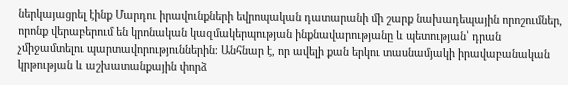ներկայացրել էինք Մարդու իրավունքների եվրոպական դատարանի մի շարք նախադեպային որոշումներ, որոնք վերաբերում են կրոնական կազմակերպության ինքնավարությանը և պետության՝ դրան չմիջամտելու պարտավորություններին։ Անհնար է, որ ավելի քան երկու տասնամյակի իրավաբանական կրթության և աշխատանքային փորձ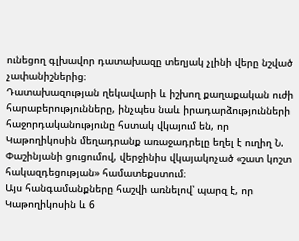ունեցող գլխավոր դատախազը տեղյակ չլինի վերը նշված չափանիշներից։
Դատախազության ղեկավարի և իշխող քաղաքական ուժի հարաբերությունները, ինչպես նաև իրադարձությունների հաջորդականությունը հստակ վկայում են, որ Կաթողիկոսին մեղադրանք առաջադրելը եղել է ուղիղ Ն. Փաշինյանի ցուցումով, վերջինիս վկայակոչած «շատ կոշտ հակազդեցության» համատեքստում։
Այս հանգամանքները հաշվի առնելով՝ պարզ է, որ Կաթողիկոսին և 6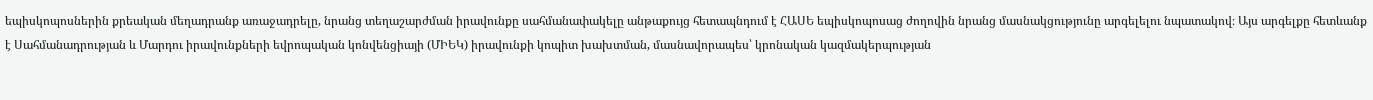եպիսկոպոսներին քրեական մեղադրանք առաջադրելը, նրանց տեղաշարժման իրավունքը սահմանափակելը անթաքույց հետապնդում է ՀԱՍԵ եպիսկոպոսաց ժողովին նրանց մասնակցությունը արգելելու նպատակով։ Այս արգելքը հետևանք է Սահմանադրության և Մարդու իրավունքների եվրոպական կոնվենցիայի (ՄԻԵԿ) իրավունքի կոպիտ խախտման, մասնավորապես՝ կրոնական կազմակերպության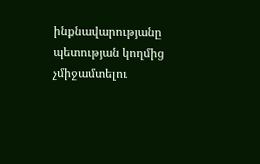ինքնավարությանը պետության կողմից չմիջամտելու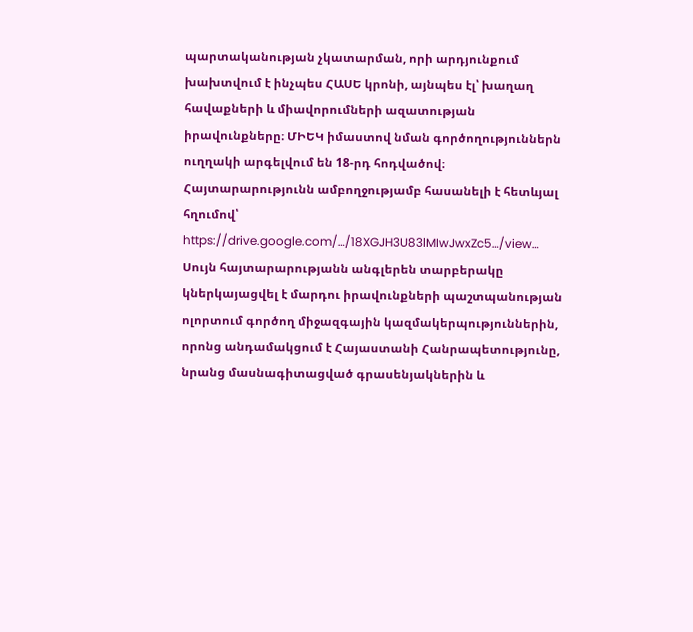պարտականության չկատարման, որի արդյունքում խախտվում է ինչպես ՀԱՍԵ կրոնի, այնպես էլ՝ խաղաղ հավաքների և միավորումների ազատության իրավունքները։ ՄԻԵԿ իմաստով նման գործողություններն ուղղակի արգելվում են 18-րդ հոդվածով։
Հայտարարությունն ամբողջությամբ հասանելի է հետևյալ հղումով՝
https://drive.google.com/…/18XGJH3U83lMIwJwxZc5…/view…
Սույն հայտարարությանն անգլերեն տարբերակը կներկայացվել է մարդու իրավունքների պաշտպանության ոլորտում գործող միջազգային կազմակերպություններին, որոնց անդամակցում է Հայաստանի Հանրապետությունը, նրանց մասնագիտացված գրասենյակներին և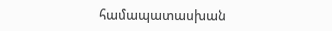համապատասխան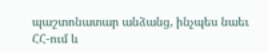պաշտոնատար անձանց, ինչպես նաեւ ՀՀ-ում և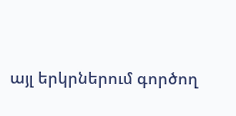այլ երկրներում գործող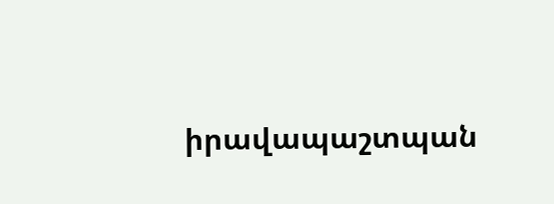իրավապաշտպան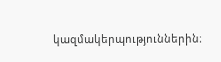կազմակերպություններին։